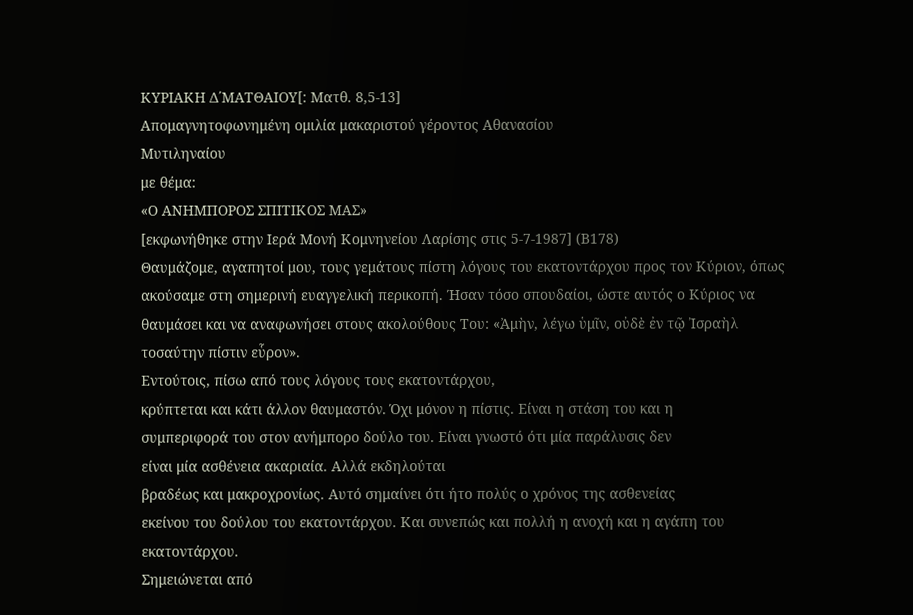ΚΥΡΙΑΚΗ Δ΄ΜΑΤΘΑΙΟΥ[: Ματθ. 8,5-13]
Απομαγνητοφωνημένη ομιλία μακαριστού γέροντος Αθανασίου
Μυτιληναίου
με θέμα:
«Ο ΑΝΗΜΠΟΡΟΣ ΣΠΙΤΙΚΟΣ ΜΑΣ»
[εκφωνήθηκε στην Ιερά Μονή Κομνηνείου Λαρίσης στις 5-7-1987] (Β178)
Θαυμάζομε, αγαπητοί μου, τους γεμάτους πίστη λόγους του εκατοντάρχου προς τον Κύριον, όπως ακούσαμε στη σημερινή ευαγγελική περικοπή. Ήσαν τόσο σπουδαίοι, ώστε αυτός ο Κύριος να θαυμάσει και να αναφωνήσει στους ακολούθους Του: «Ἀμὴν, λέγω ὑμῖν, οὐδὲ ἐν τῷ Ἰσραὴλ τοσαύτην πίστιν εὗρον».
Εντούτοις, πίσω από τους λόγους τους εκατοντάρχου,
κρύπτεται και κάτι άλλον θαυμαστόν. Όχι μόνον η πίστις. Είναι η στάση του και η
συμπεριφορά του στον ανήμπορο δούλο του. Είναι γνωστό ότι μία παράλυσις δεν
είναι μία ασθένεια ακαριαία. Αλλά εκδηλούται
βραδέως και μακροχρονίως. Αυτό σημαίνει ότι ήτο πολύς ο χρόνος της ασθενείας
εκείνου του δούλου του εκατοντάρχου. Και συνεπώς και πολλή η ανοχή και η αγάπη του εκατοντάρχου.
Σημειώνεται από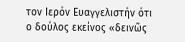τον Ιερόν Ευαγγελιστήν ότι
ο δούλος εκείνος «δεινῶς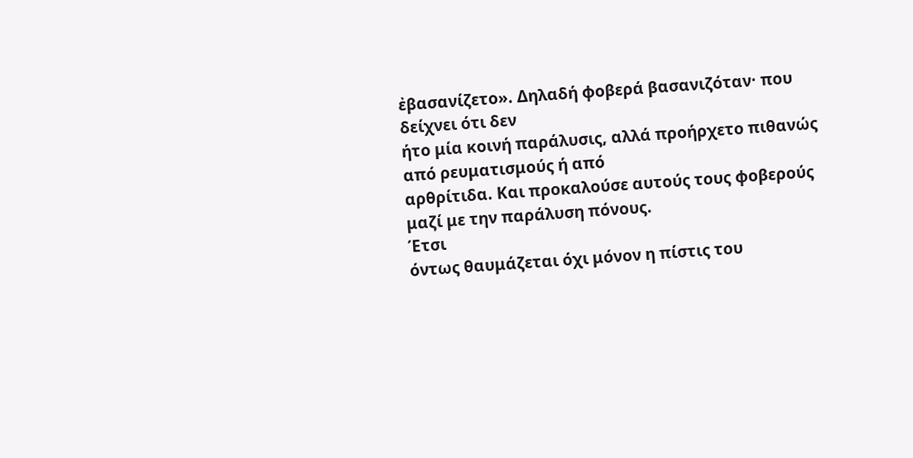ἐβασανίζετο». Δηλαδή φοβερά βασανιζόταν· που δείχνει ότι δεν
ήτο μία κοινή παράλυσις, αλλά προήρχετο πιθανώς από ρευματισμούς ή από
αρθρίτιδα. Και προκαλούσε αυτούς τους φοβερούς μαζί με την παράλυση πόνους.
Έτσι
όντως θαυμάζεται όχι μόνον η πίστις του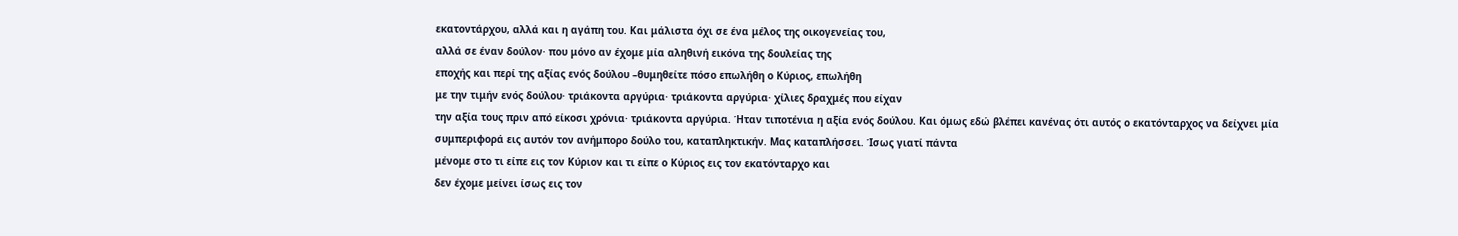εκατοντάρχου, αλλά και η αγάπη του. Και μάλιστα όχι σε ένα μέλος της οικογενείας του,
αλλά σε έναν δούλον· που μόνο αν έχομε μία αληθινή εικόνα της δουλείας της
εποχής και περί της αξίας ενός δούλου –θυμηθείτε πόσο επωλήθη ο Κύριος, επωλήθη
με την τιμήν ενός δούλου· τριάκοντα αργύρια· τριάκοντα αργύρια· χίλιες δραχμές που είχαν
την αξία τους πριν από είκοσι χρόνια· τριάκοντα αργύρια. Ήταν τιποτένια η αξία ενός δούλου. Και όμως εδώ βλέπει κανένας ότι αυτός ο εκατόνταρχος να δείχνει μία
συμπεριφορά εις αυτόν τον ανήμπορο δούλο του, καταπληκτικήν. Μας καταπλήσσει. Ίσως γιατί πάντα
μένομε στο τι είπε εις τον Κύριον και τι είπε ο Κύριος εις τον εκατόνταρχο και
δεν έχομε μείνει ίσως εις τον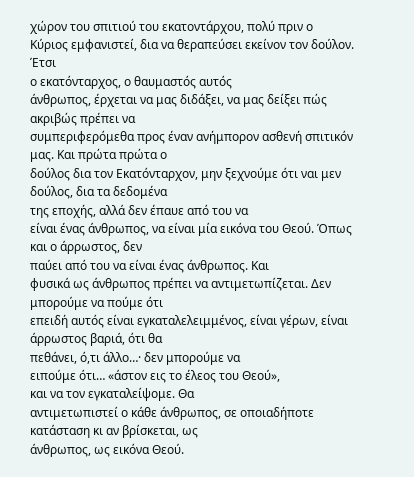χώρον του σπιτιού του εκατοντάρχου, πολύ πριν ο
Κύριος εμφανιστεί, δια να θεραπεύσει εκείνον τον δούλον.
Έτσι
ο εκατόνταρχος, ο θαυμαστός αυτός
άνθρωπος, έρχεται να μας διδάξει, να μας δείξει πώς ακριβώς πρέπει να
συμπεριφερόμεθα προς έναν ανήμπορον ασθενή σπιτικόν μας. Και πρώτα πρώτα ο
δούλος δια τον Εκατόνταρχον, μην ξεχνούμε ότι ναι μεν δούλος, δια τα δεδομένα
της εποχής, αλλά δεν έπαυε από του να
είναι ένας άνθρωπος, να είναι μία εικόνα του Θεού. Όπως και ο άρρωστος, δεν
παύει από του να είναι ένας άνθρωπος. Και
φυσικά ως άνθρωπος πρέπει να αντιμετωπίζεται. Δεν μπορούμε να πούμε ότι
επειδή αυτός είναι εγκαταλελειμμένος, είναι γέρων, είναι άρρωστος βαριά, ότι θα
πεθάνει, ό,τι άλλο…· δεν μπορούμε να
ειπούμε ότι… «άστον εις το έλεος του Θεού»,
και να τον εγκαταλείψομε. Θα
αντιμετωπιστεί ο κάθε άνθρωπος, σε οποιαδήποτε κατάσταση κι αν βρίσκεται, ως
άνθρωπος, ως εικόνα Θεού.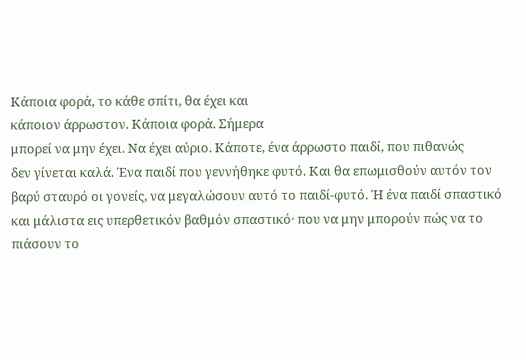Κάποια φορά, το κάθε σπίτι, θα έχει και
κάποιον άρρωστον. Κάποια φορά. Σήμερα
μπορεί να μην έχει. Να έχει αύριο. Κάποτε, ένα άρρωστο παιδί, που πιθανώς
δεν γίνεται καλά. Ένα παιδί που γεννήθηκε φυτό. Και θα επωμισθούν αυτόν τον
βαρύ σταυρό οι γονείς, να μεγαλώσουν αυτό το παιδί-φυτό. Ή ένα παιδί σπαστικό
και μάλιστα εις υπερθετικόν βαθμόν σπαστικό· που να μην μπορούν πώς να το
πιάσουν το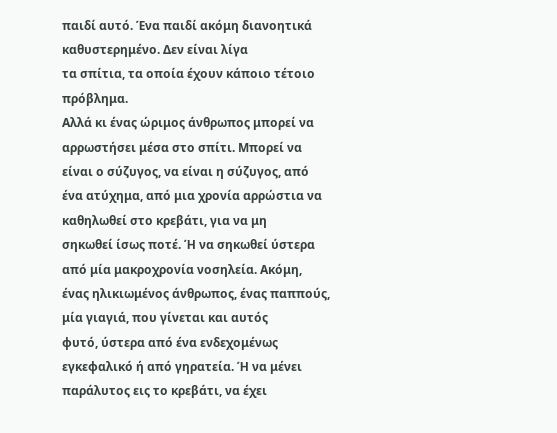παιδί αυτό. Ένα παιδί ακόμη διανοητικά καθυστερημένο. Δεν είναι λίγα
τα σπίτια, τα οποία έχουν κάποιο τέτοιο πρόβλημα.
Αλλά κι ένας ώριμος άνθρωπος μπορεί να
αρρωστήσει μέσα στο σπίτι. Μπορεί να είναι ο σύζυγος, να είναι η σύζυγος, από
ένα ατύχημα, από μια χρονία αρρώστια να καθηλωθεί στο κρεβάτι, για να μη
σηκωθεί ίσως ποτέ. Ή να σηκωθεί ύστερα από μία μακροχρονία νοσηλεία. Ακόμη,
ένας ηλικιωμένος άνθρωπος, ένας παππούς, μία γιαγιά, που γίνεται και αυτός
φυτό, ύστερα από ένα ενδεχομένως εγκεφαλικό ή από γηρατεία. Ή να μένει
παράλυτος εις το κρεβάτι, να έχει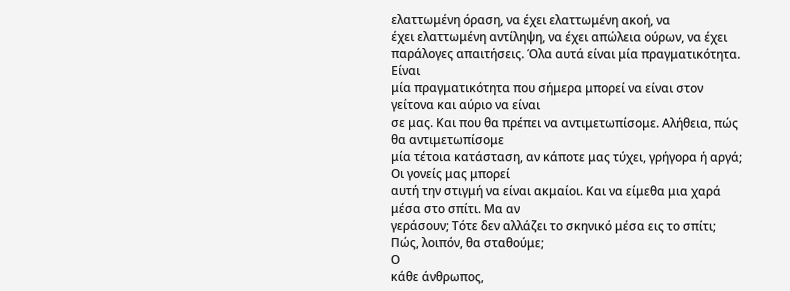ελαττωμένη όραση, να έχει ελαττωμένη ακοή, να
έχει ελαττωμένη αντίληψη, να έχει απώλεια ούρων, να έχει παράλογες απαιτήσεις. Όλα αυτά είναι μία πραγματικότητα. Είναι
μία πραγματικότητα που σήμερα μπορεί να είναι στον γείτονα και αύριο να είναι
σε μας. Και που θα πρέπει να αντιμετωπίσομε. Αλήθεια, πώς θα αντιμετωπίσομε
μία τέτοια κατάσταση, αν κάποτε μας τύχει, γρήγορα ή αργά; Οι γονείς μας μπορεί
αυτή την στιγμή να είναι ακμαίοι. Και να είμεθα μια χαρά μέσα στο σπίτι. Μα αν
γεράσουν; Τότε δεν αλλάζει το σκηνικό μέσα εις το σπίτι; Πώς, λοιπόν, θα σταθούμε;
Ο
κάθε άνθρωπος,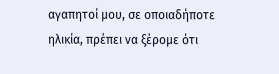αγαπητοί μου, σε οποιαδήποτε ηλικία, πρέπει να ξέρομε ότι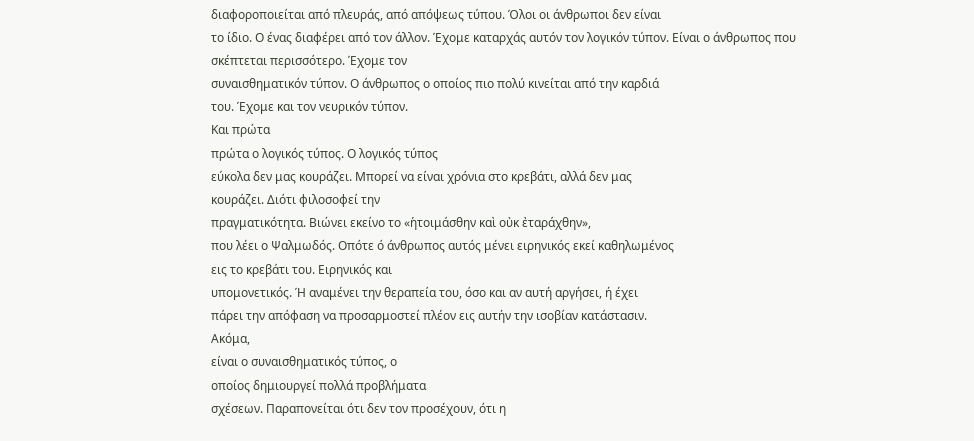διαφοροποιείται από πλευράς, από απόψεως τύπου. Όλοι οι άνθρωποι δεν είναι
το ίδιο. Ο ένας διαφέρει από τον άλλον. Έχομε καταρχάς αυτόν τον λογικόν τύπον. Είναι ο άνθρωπος που
σκέπτεται περισσότερο. Έχομε τον
συναισθηματικόν τύπον. Ο άνθρωπος ο οποίος πιο πολύ κινείται από την καρδιά
του. Έχομε και τον νευρικόν τύπον.
Και πρώτα
πρώτα ο λογικός τύπος. Ο λογικός τύπος
εύκολα δεν μας κουράζει. Μπορεί να είναι χρόνια στο κρεβάτι, αλλά δεν μας
κουράζει. Διότι φιλοσοφεί την
πραγματικότητα. Βιώνει εκείνο το «ἡτοιμάσθην καὶ οὐκ ἐταράχθην»,
που λέει ο Ψαλμωδός. Οπότε ό άνθρωπος αυτός μένει ειρηνικός εκεί καθηλωμένος
εις το κρεβάτι του. Ειρηνικός και
υπομονετικός. Ή αναμένει την θεραπεία του, όσο και αν αυτή αργήσει, ή έχει
πάρει την απόφαση να προσαρμοστεί πλέον εις αυτήν την ισοβίαν κατάστασιν.
Ακόμα,
είναι ο συναισθηματικός τύπος, ο
οποίος δημιουργεί πολλά προβλήματα
σχέσεων. Παραπονείται ότι δεν τον προσέχουν, ότι η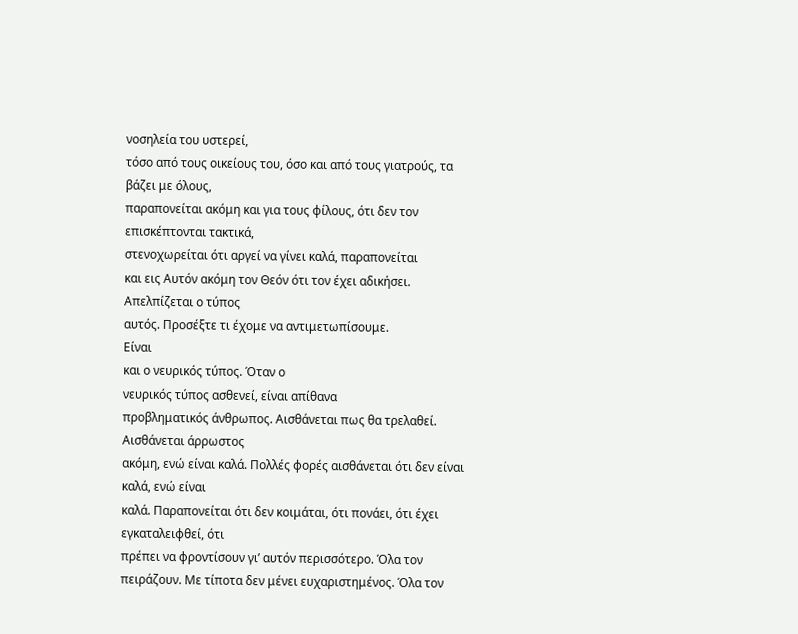νοσηλεία του υστερεί,
τόσο από τους οικείους του, όσο και από τους γιατρούς, τα βάζει με όλους,
παραπονείται ακόμη και για τους φίλους, ότι δεν τον επισκέπτονται τακτικά,
στενοχωρείται ότι αργεί να γίνει καλά, παραπονείται
και εις Αυτόν ακόμη τον Θεόν ότι τον έχει αδικήσει. Απελπίζεται ο τύπος
αυτός. Προσέξτε τι έχομε να αντιμετωπίσουμε.
Είναι
και ο νευρικός τύπος. Όταν ο
νευρικός τύπος ασθενεί, είναι απίθανα
προβληματικός άνθρωπος. Αισθάνεται πως θα τρελαθεί. Αισθάνεται άρρωστος
ακόμη, ενώ είναι καλά. Πολλές φορές αισθάνεται ότι δεν είναι καλά, ενώ είναι
καλά. Παραπονείται ότι δεν κοιμάται, ότι πονάει, ότι έχει εγκαταλειφθεί, ότι
πρέπει να φροντίσουν γι’ αυτόν περισσότερο. Όλα τον πειράζουν. Με τίποτα δεν μένει ευχαριστημένος. Όλα τον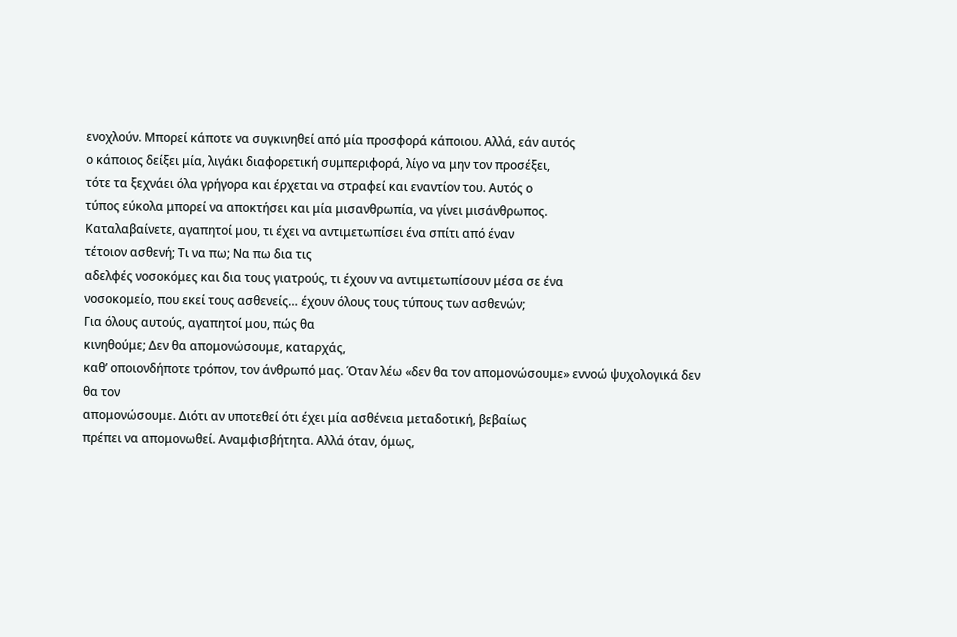ενοχλούν. Μπορεί κάποτε να συγκινηθεί από μία προσφορά κάποιου. Αλλά, εάν αυτός
ο κάποιος δείξει μία, λιγάκι διαφορετική συμπεριφορά, λίγο να μην τον προσέξει,
τότε τα ξεχνάει όλα γρήγορα και έρχεται να στραφεί και εναντίον του. Αυτός ο
τύπος εύκολα μπορεί να αποκτήσει και μία μισανθρωπία, να γίνει μισάνθρωπος.
Καταλαβαίνετε, αγαπητοί μου, τι έχει να αντιμετωπίσει ένα σπίτι από έναν
τέτοιον ασθενή; Τι να πω; Να πω δια τις
αδελφές νοσοκόμες και δια τους γιατρούς, τι έχουν να αντιμετωπίσουν μέσα σε ένα
νοσοκομείο, που εκεί τους ασθενείς… έχουν όλους τους τύπους των ασθενών;
Για όλους αυτούς, αγαπητοί μου, πώς θα
κινηθούμε; Δεν θα απομονώσουμε, καταρχάς,
καθ’ οποιονδήποτε τρόπον, τον άνθρωπό μας. Όταν λέω «δεν θα τον απομονώσουμε» εννοώ ψυχολογικά δεν θα τον
απομονώσουμε. Διότι αν υποτεθεί ότι έχει μία ασθένεια μεταδοτική, βεβαίως
πρέπει να απομονωθεί. Αναμφισβήτητα. Αλλά όταν, όμως,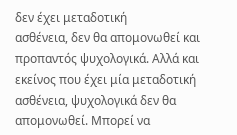δεν έχει μεταδοτική
ασθένεια, δεν θα απομονωθεί και προπαντός ψυχολογικά. Αλλά και εκείνος που έχει μία μεταδοτική ασθένεια, ψυχολογικά δεν θα
απομονωθεί. Μπορεί να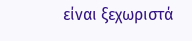είναι ξεχωριστά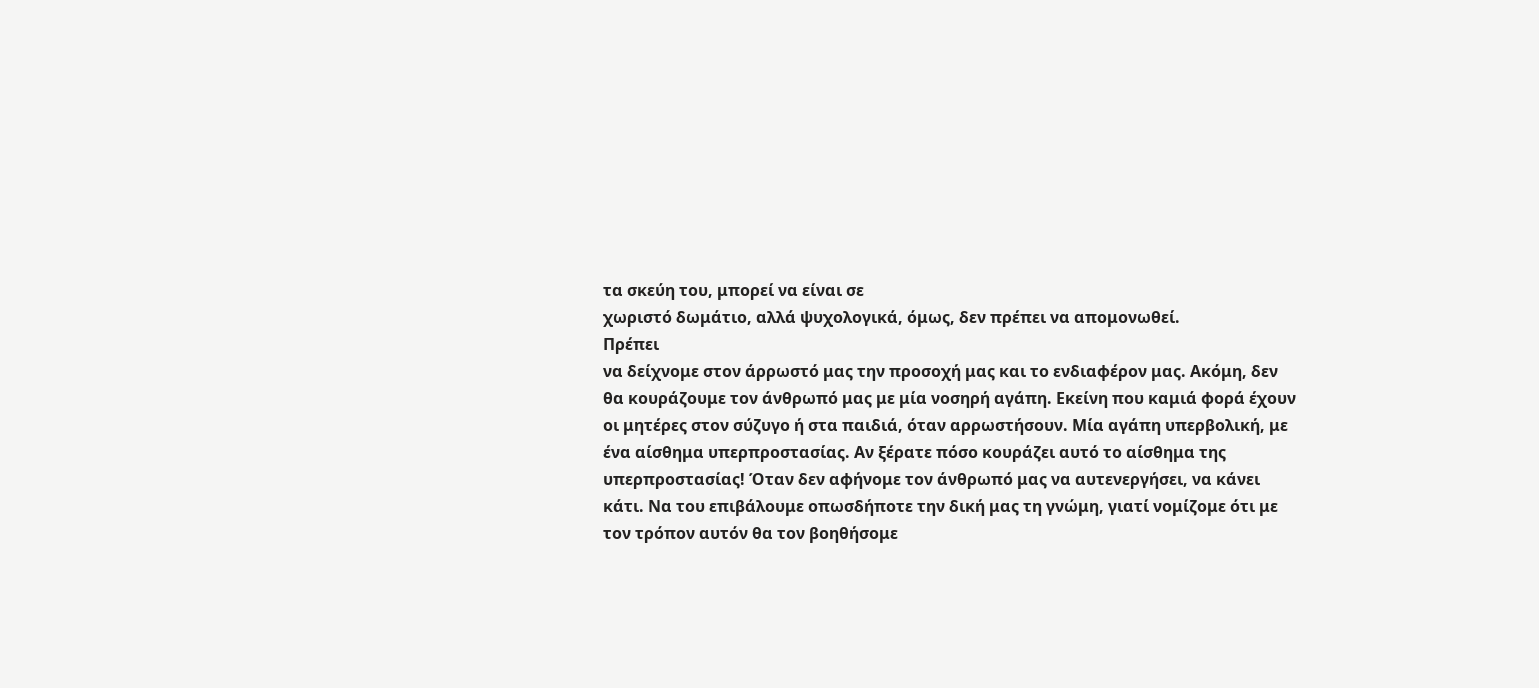τα σκεύη του, μπορεί να είναι σε
χωριστό δωμάτιο, αλλά ψυχολογικά, όμως, δεν πρέπει να απομονωθεί.
Πρέπει
να δείχνομε στον άρρωστό μας την προσοχή μας και το ενδιαφέρον μας. Ακόμη, δεν
θα κουράζουμε τον άνθρωπό μας με μία νοσηρή αγάπη. Εκείνη που καμιά φορά έχουν
οι μητέρες στον σύζυγο ή στα παιδιά, όταν αρρωστήσουν. Μία αγάπη υπερβολική, με
ένα αίσθημα υπερπροστασίας. Αν ξέρατε πόσο κουράζει αυτό το αίσθημα της
υπερπροστασίας! Όταν δεν αφήνομε τον άνθρωπό μας να αυτενεργήσει, να κάνει
κάτι. Να του επιβάλουμε οπωσδήποτε την δική μας τη γνώμη, γιατί νομίζομε ότι με
τον τρόπον αυτόν θα τον βοηθήσομε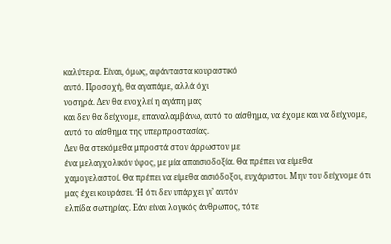καλύτερα. Είναι, όμως, αφάνταστα κουραστικό
αυτό. Προσοχή, θα αγαπάμε, αλλά όχι
νοσηρά. Δεν θα ενοχλεί η αγάπη μας
και δεν θα δείχνομε, επαναλαμβάνω, αυτό το αίσθημα, να έχομε και να δείχνομε,
αυτό το αίσθημα της υπερπροστασίας.
Δεν θα στεκόμεθα μπροστά στον άρρωστον με
ένα μελαγχολικόν ύφος, με μία απαισιοδοξία. Θα πρέπει να είμεθα
χαμογελαστοί. Θα πρέπει να είμεθα αισιόδοξοι, ευχάριστοι. Μην του δείχνομε ότι μας έχει κουράσει. Ή ότι δεν υπάρχει γι’ αυτόν
ελπίδα σωτηρίας. Εάν είναι λογικός άνθρωπος, τότε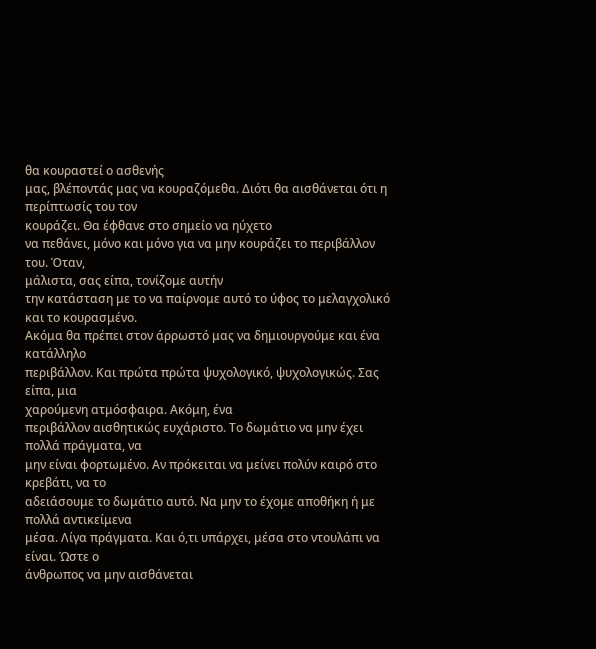θα κουραστεί ο ασθενής
μας, βλέποντάς μας να κουραζόμεθα. Διότι θα αισθάνεται ότι η περίπτωσίς του τον
κουράζει. Θα έφθανε στο σημείο να ηύχετο
να πεθάνει, μόνο και μόνο για να μην κουράζει το περιβάλλον του. Όταν,
μάλιστα, σας είπα, τονίζομε αυτήν
την κατάσταση με το να παίρνομε αυτό το ύφος το μελαγχολικό και το κουρασμένο.
Ακόμα θα πρέπει στον άρρωστό μας να δημιουργούμε και ένα κατάλληλο
περιβάλλον. Και πρώτα πρώτα ψυχολογικό, ψυχολογικώς. Σας είπα, μια
χαρούμενη ατμόσφαιρα. Ακόμη, ένα
περιβάλλον αισθητικώς ευχάριστο. Το δωμάτιο να μην έχει πολλά πράγματα, να
μην είναι φορτωμένο. Αν πρόκειται να μείνει πολύν καιρό στο κρεβάτι, να το
αδειάσουμε το δωμάτιο αυτό. Να μην το έχομε αποθήκη ή με πολλά αντικείμενα
μέσα. Λίγα πράγματα. Και ό,τι υπάρχει, μέσα στο ντουλάπι να είναι. Ώστε ο
άνθρωπος να μην αισθάνεται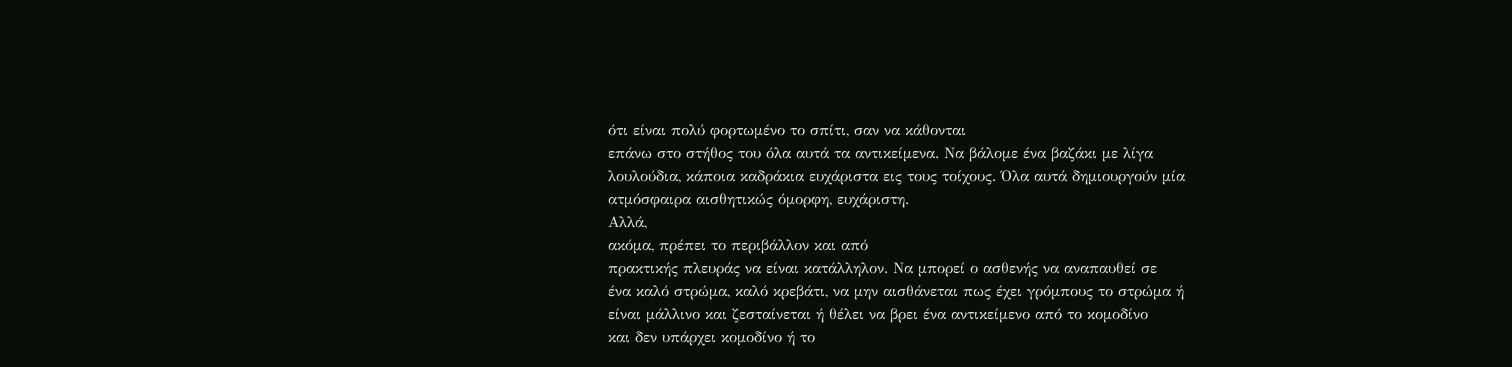ότι είναι πολύ φορτωμένο το σπίτι, σαν να κάθονται
επάνω στο στήθος του όλα αυτά τα αντικείμενα. Να βάλομε ένα βαζάκι με λίγα
λουλούδια, κάποια καδράκια ευχάριστα εις τους τοίχους. Όλα αυτά δημιουργούν μία
ατμόσφαιρα αισθητικώς όμορφη, ευχάριστη.
Αλλά,
ακόμα, πρέπει το περιβάλλον και από
πρακτικής πλευράς να είναι κατάλληλον. Να μπορεί ο ασθενής να αναπαυθεί σε
ένα καλό στρώμα, καλό κρεβάτι, να μην αισθάνεται πως έχει γρόμπους το στρώμα ή
είναι μάλλινο και ζεσταίνεται ή θέλει να βρει ένα αντικείμενο από το κομοδίνο
και δεν υπάρχει κομοδίνο ή το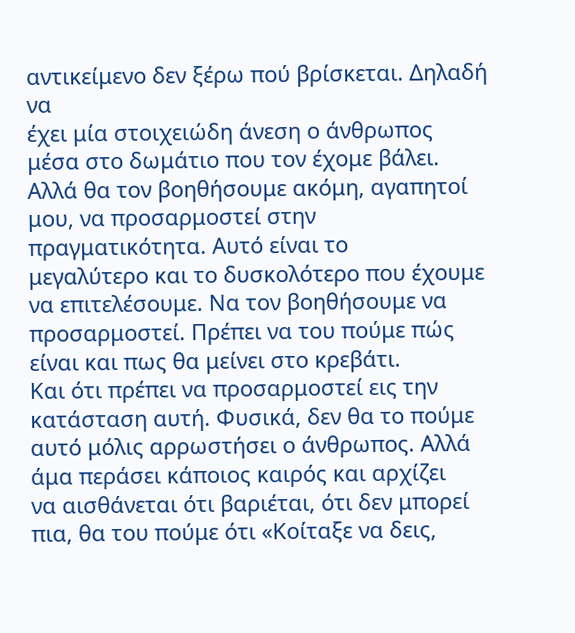αντικείμενο δεν ξέρω πού βρίσκεται. Δηλαδή να
έχει μία στοιχειώδη άνεση ο άνθρωπος
μέσα στο δωμάτιο που τον έχομε βάλει.
Αλλά θα τον βοηθήσουμε ακόμη, αγαπητοί μου, να προσαρμοστεί στην
πραγματικότητα. Αυτό είναι το
μεγαλύτερο και το δυσκολότερο που έχουμε να επιτελέσουμε. Να τον βοηθήσουμε να
προσαρμοστεί. Πρέπει να του πούμε πώς είναι και πως θα μείνει στο κρεβάτι.
Και ότι πρέπει να προσαρμοστεί εις την κατάσταση αυτή. Φυσικά, δεν θα το πούμε
αυτό μόλις αρρωστήσει ο άνθρωπος. Αλλά άμα περάσει κάποιος καιρός και αρχίζει
να αισθάνεται ότι βαριέται, ότι δεν μπορεί πια, θα του πούμε ότι «Κοίταξε να δεις,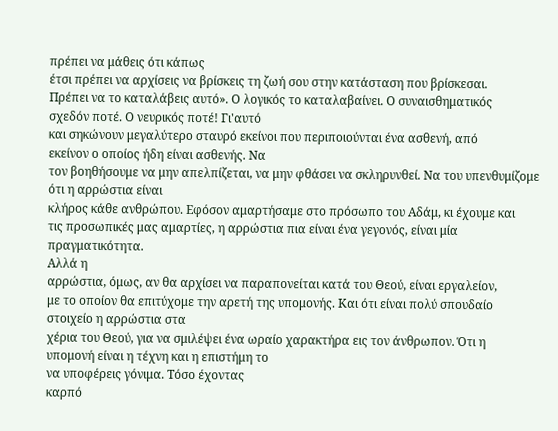πρέπει να μάθεις ότι κάπως
έτσι πρέπει να αρχίσεις να βρίσκεις τη ζωή σου στην κατάσταση που βρίσκεσαι.
Πρέπει να το καταλάβεις αυτό». Ο λογικός το καταλαβαίνει. Ο συναισθηματικός
σχεδόν ποτέ. Ο νευρικός ποτέ! Γι'αυτό
και σηκώνουν μεγαλύτερο σταυρό εκείνοι που περιποιούνται ένα ασθενή, από
εκείνον ο οποίος ήδη είναι ασθενής. Να
τον βοηθήσουμε να μην απελπίζεται, να μην φθάσει να σκληρυνθεί. Να του υπενθυμίζομε ότι η αρρώστια είναι
κλήρος κάθε ανθρώπου. Εφόσον αμαρτήσαμε στο πρόσωπο του Αδάμ, κι έχουμε και
τις προσωπικές μας αμαρτίες, η αρρώστια πια είναι ένα γεγονός, είναι μία πραγματικότητα.
Αλλά η
αρρώστια, όμως, αν θα αρχίσει να παραπονείται κατά του Θεού, είναι εργαλείον,
με το οποίον θα επιτύχομε την αρετή της υπομονής. Και ότι είναι πολύ σπουδαίο στοιχείο η αρρώστια στα
χέρια του Θεού, για να σμιλέψει ένα ωραίο χαρακτήρα εις τον άνθρωπον. Ότι η
υπομονή είναι η τέχνη και η επιστήμη το
να υποφέρεις γόνιμα. Τόσο έχοντας
καρπό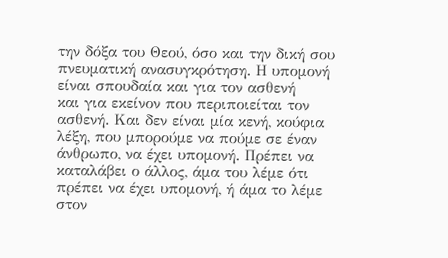την δόξα του Θεού, όσο και την δική σου πνευματική ανασυγκρότηση. Η υπομονή είναι σπουδαία και για τον ασθενή
και για εκείνον που περιποιείται τον ασθενή. Και δεν είναι μία κενή, κούφια
λέξη, που μπορούμε να πούμε σε έναν άνθρωπο, να έχει υπομονή. Πρέπει να
καταλάβει ο άλλος, άμα του λέμε ότι πρέπει να έχει υπομονή, ή άμα το λέμε στον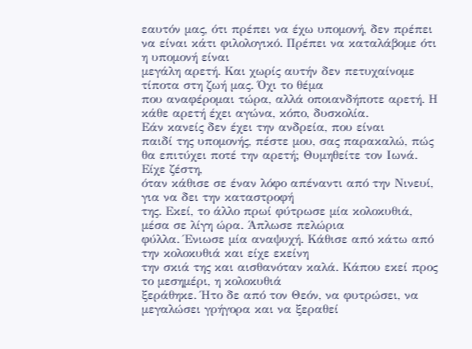εαυτόν μας, ότι πρέπει να έχω υπομονή, δεν πρέπει να είναι κάτι φιλολογικό. Πρέπει να καταλάβομε ότι η υπομονή είναι
μεγάλη αρετή. Και χωρίς αυτήν δεν πετυχαίνομε τίποτα στη ζωή μας. Όχι το θέμα
που αναφέρομαι τώρα, αλλά οποιανδήποτε αρετή. Η κάθε αρετή έχει αγώνα, κόπο, δυσκολία.
Εάν κανείς δεν έχει την ανδρεία, που είναι
παιδί της υπομονής, πέστε μου, σας παρακαλώ, πώς θα επιτύχει ποτέ την αρετή; Θυμηθείτε τον Ιωνά. Είχε ζέστη,
όταν κάθισε σε έναν λόφο απέναντι από την Νινευί, για να δει την καταστροφή
της. Εκεί, το άλλο πρωί φύτρωσε μία κολοκυθιά, μέσα σε λίγη ώρα. Άπλωσε πελώρια
φύλλα. Ένιωσε μία αναψυχή. Κάθισε από κάτω από την κολοκυθιά και είχε εκείνη
την σκιά της και αισθανόταν καλά. Κάπου εκεί προς το μεσημέρι, η κολοκυθιά
ξεράθηκε. Ήτο δε από τον Θεόν, να φυτρώσει, να μεγαλώσει γρήγορα και να ξεραθεί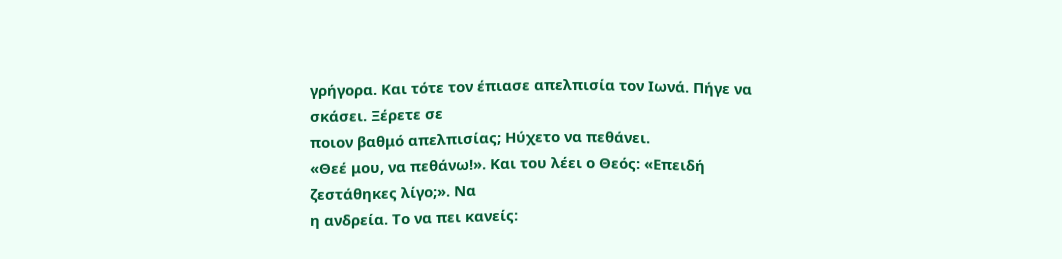γρήγορα. Και τότε τον έπιασε απελπισία τον Ιωνά. Πήγε να σκάσει. Ξέρετε σε
ποιον βαθμό απελπισίας; Ηύχετο να πεθάνει.
«Θεέ μου, να πεθάνω!». Και του λέει ο Θεός: «Επειδή ζεστάθηκες λίγο;». Να
η ανδρεία. Το να πει κανείς: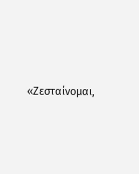«Ζεσταίνομαι,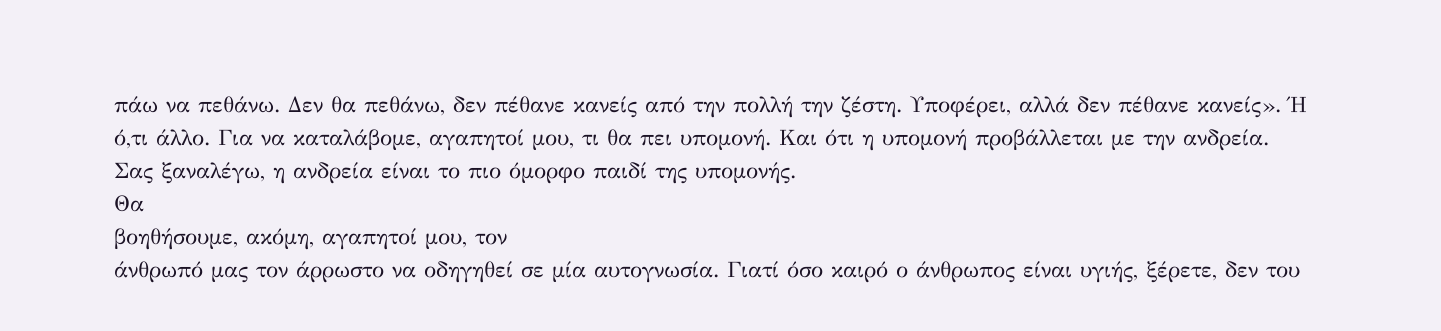πάω να πεθάνω. Δεν θα πεθάνω, δεν πέθανε κανείς από την πολλή την ζέστη. Υποφέρει, αλλά δεν πέθανε κανείς». Ή
ό,τι άλλο. Για να καταλάβομε, αγαπητοί μου, τι θα πει υπομονή. Και ότι η υπομονή προβάλλεται με την ανδρεία.
Σας ξαναλέγω, η ανδρεία είναι το πιο όμορφο παιδί της υπομονής.
Θα
βοηθήσουμε, ακόμη, αγαπητοί μου, τον
άνθρωπό μας τον άρρωστο να οδηγηθεί σε μία αυτογνωσία. Γιατί όσο καιρό ο άνθρωπος είναι υγιής, ξέρετε, δεν του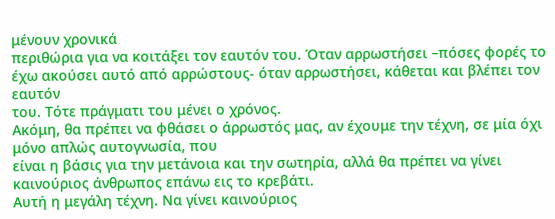μένουν χρονικά
περιθώρια για να κοιτάξει τον εαυτόν του. Όταν αρρωστήσει –πόσες φορές το
έχω ακούσει αυτό από αρρώστους- όταν αρρωστήσει, κάθεται και βλέπει τον εαυτόν
του. Τότε πράγματι του μένει ο χρόνος.
Ακόμη, θα πρέπει να φθάσει ο άρρωστός μας, αν έχουμε την τέχνη, σε μία όχι μόνο απλώς αυτογνωσία, που
είναι η βάσις για την μετάνοια και την σωτηρία, αλλά θα πρέπει να γίνει καινούριος άνθρωπος επάνω εις το κρεβάτι.
Αυτή η μεγάλη τέχνη. Να γίνει καινούριος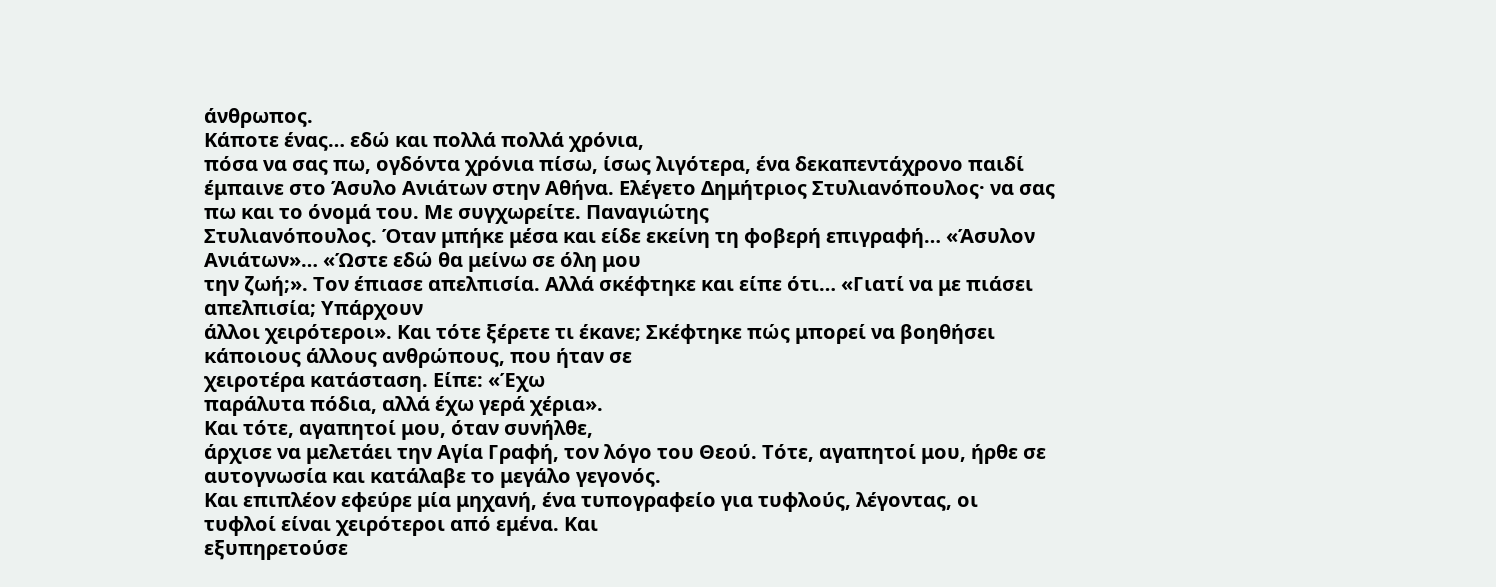άνθρωπος.
Κάποτε ένας… εδώ και πολλά πολλά χρόνια,
πόσα να σας πω, ογδόντα χρόνια πίσω, ίσως λιγότερα, ένα δεκαπεντάχρονο παιδί έμπαινε στο Άσυλο Ανιάτων στην Αθήνα. Ελέγετο Δημήτριος Στυλιανόπουλος· να σας
πω και το όνομά του. Με συγχωρείτε. Παναγιώτης
Στυλιανόπουλος. Όταν μπήκε μέσα και είδε εκείνη τη φοβερή επιγραφή… «Άσυλον
Ανιάτων»… «Ώστε εδώ θα μείνω σε όλη μου
την ζωή;». Τον έπιασε απελπισία. Αλλά σκέφτηκε και είπε ότι… «Γιατί να με πιάσει απελπισία; Υπάρχουν
άλλοι χειρότεροι». Και τότε ξέρετε τι έκανε; Σκέφτηκε πώς μπορεί να βοηθήσει κάποιους άλλους ανθρώπους, που ήταν σε
χειροτέρα κατάσταση. Είπε: «Έχω
παράλυτα πόδια, αλλά έχω γερά χέρια».
Και τότε, αγαπητοί μου, όταν συνήλθε,
άρχισε να μελετάει την Αγία Γραφή, τον λόγο του Θεού. Τότε, αγαπητοί μου, ήρθε σε αυτογνωσία και κατάλαβε το μεγάλο γεγονός.
Και επιπλέον εφεύρε μία μηχανή, ένα τυπογραφείο για τυφλούς, λέγοντας, οι
τυφλοί είναι χειρότεροι από εμένα. Και
εξυπηρετούσε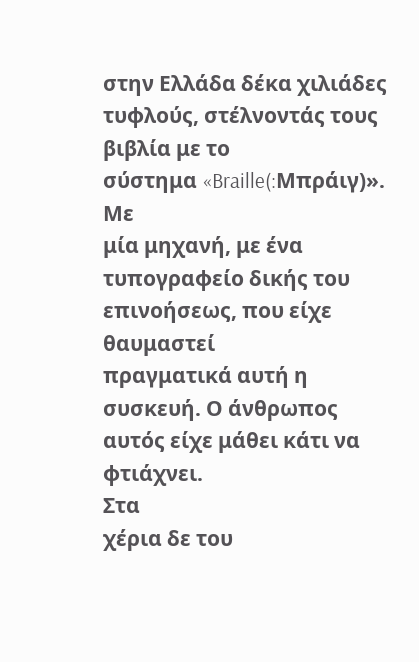στην Ελλάδα δέκα χιλιάδες τυφλούς, στέλνοντάς τους βιβλία με το
σύστημα «Braille(:Μπράιγ)». Με
μία μηχανή, με ένα τυπογραφείο δικής του επινοήσεως, που είχε θαυμαστεί
πραγματικά αυτή η συσκευή. Ο άνθρωπος αυτός είχε μάθει κάτι να φτιάχνει.
Στα
χέρια δε του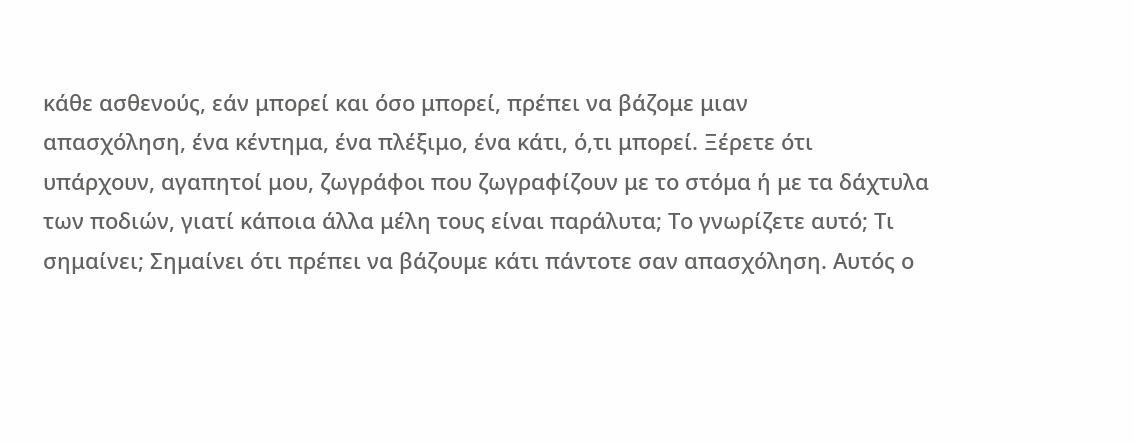κάθε ασθενούς, εάν μπορεί και όσο μπορεί, πρέπει να βάζομε μιαν
απασχόληση, ένα κέντημα, ένα πλέξιμο, ένα κάτι, ό,τι μπορεί. Ξέρετε ότι
υπάρχουν, αγαπητοί μου, ζωγράφοι που ζωγραφίζουν με το στόμα ή με τα δάχτυλα
των ποδιών, γιατί κάποια άλλα μέλη τους είναι παράλυτα; Το γνωρίζετε αυτό; Τι
σημαίνει; Σημαίνει ότι πρέπει να βάζουμε κάτι πάντοτε σαν απασχόληση. Αυτός ο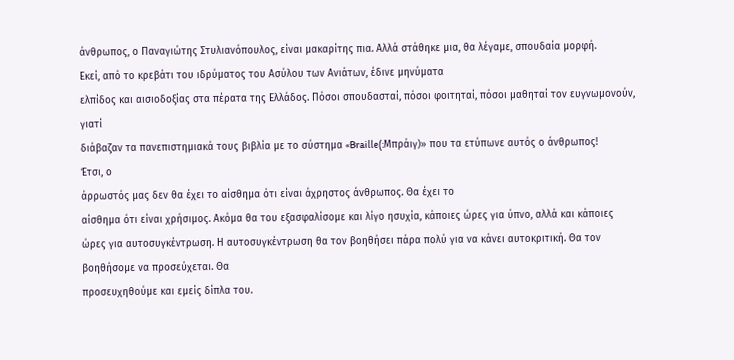άνθρωπος, ο Παναγιώτης Στυλιανόπουλος, είναι μακαρίτης πια. Αλλά στάθηκε μια, θα λέγαμε, σπουδαία μορφή.
Εκεί, από το κρεβάτι του ιδρύματος του Ασύλου των Ανιάτων, έδινε μηνύματα
ελπίδος και αισιοδοξίας στα πέρατα της Ελλάδος. Πόσοι σπουδασταί, πόσοι φοιτηταί, πόσοι μαθηταί τον ευγνωμονούν, γιατί
διάβαζαν τα πανεπιστημιακά τους βιβλία με το σύστημα «Braille(:Μπράιγ)» που τα ετύπωνε αυτός ο άνθρωπος!
Έτσι, ο
άρρωστός μας δεν θα έχει το αίσθημα ότι είναι άχρηστος άνθρωπος. Θα έχει το
αίσθημα ότι είναι χρήσιμος. Ακόμα θα του εξασφαλίσομε και λίγο ησυχία, κάποιες ώρες για ύπνο, αλλά και κάποιες
ώρες για αυτοσυγκέντρωση. Η αυτοσυγκέντρωση θα τον βοηθήσει πάρα πολύ για να κάνει αυτοκριτική. Θα τον
βοηθήσομε να προσεύχεται. Θα
προσευχηθούμε και εμείς δίπλα του.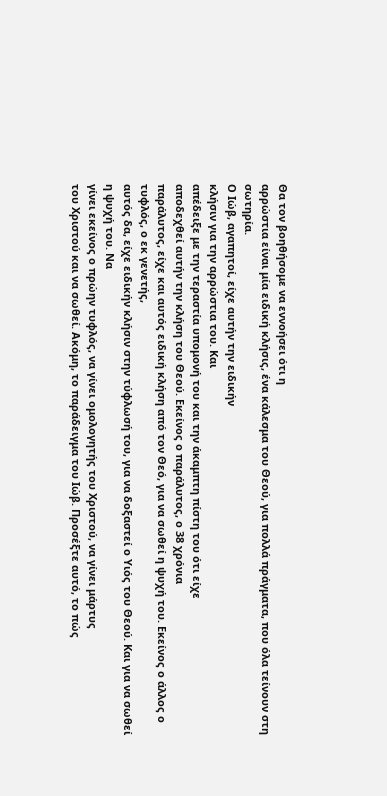Θα τον βοηθήσομε να εννοήσει ότι η
αρρώστια είναι μία ειδική κλήσις, ένα κάλεσμα του Θεού, για πολλά πράγματα, που όλα τείνουν στη
σωτηρία.
Ο Ιώβ, αγαπητοί, είχε αυτήν την ειδικήν
κλήσιν για την αρρώστια του. Και
απέδειξε με την τεραστία υπομονή του και την άκαμπτη πίστη του ότι είχε
αποδεχθεί αυτήν την κλήση του Θεού. Εκείνος ο παράλυτος, ο 38 χρόνια
παράλυτος, είχε και αυτός ειδική κλήση από τον Θεό, για να σωθεί η ψυχή του. Εκείνος ο άλλος ο τυφλός, ο εκ γενετής,
αυτός δα, είχε ειδικήν κλήσιν στην τύφλωσή του, για να δοξαστεί ο Υιός του Θεού. Και για να σωθεί η ψυχή του. Να
γίνει εκείνος ο πρώην τυφλός, να γίνει ομολογητής του Χριστού, να γίνει μάρτυς
του Χριστού και να σωθεί. Ακόμη, το παράδειγμα του Ιώβ. Προσέξτε αυτό, το πώς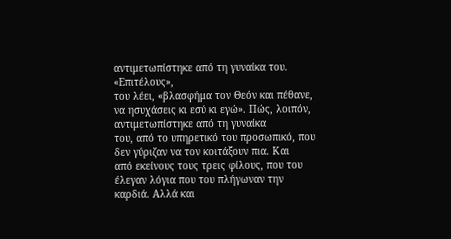αντιμετωπίστηκε από τη γυναίκα του. «Επιτέλους»,
του λέει, «βλασφήμα τον Θεόν και πέθανε,
να ησυχάσεις κι εσύ κι εγώ». Πώς, λοιπόν, αντιμετωπίστηκε από τη γυναίκα
του, από το υπηρετικό του προσωπικό, που δεν γύριζαν να τον κοιτάξουν πια. Και
από εκείνους τους τρεις φίλους, που του έλεγαν λόγια που του πλήγωναν την
καρδιά. Αλλά και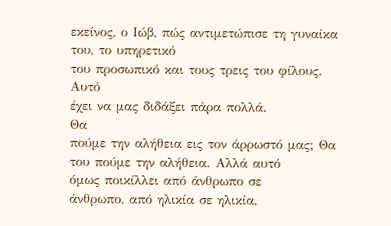εκείνος, ο Ιώβ, πώς αντιμετώπισε τη γυναίκα του, το υπηρετικό
του προσωπικό και τους τρεις του φίλους. Αυτό
έχει να μας διδάξει πάρα πολλά.
Θα
πούμε την αλήθεια εις τον άρρωστό μας; Θα του πούμε την αλήθεια. Αλλά αυτό
όμως ποικίλλει από άνθρωπο σε
άνθρωπο, από ηλικία σε ηλικία,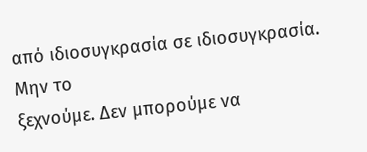από ιδιοσυγκρασία σε ιδιοσυγκρασία. Μην το
ξεχνούμε. Δεν μπορούμε να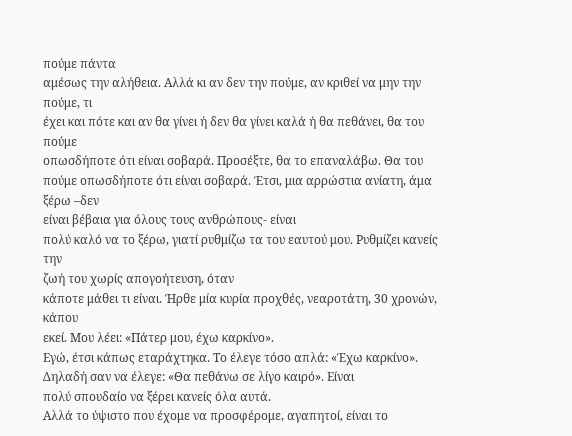πούμε πάντα
αμέσως την αλήθεια. Αλλά κι αν δεν την πούμε, αν κριθεί να μην την πούμε, τι
έχει και πότε και αν θα γίνει ή δεν θα γίνει καλά ή θα πεθάνει, θα του πούμε
οπωσδήποτε ότι είναι σοβαρά. Προσέξτε, θα το επαναλάβω. Θα του πούμε οπωσδήποτε ότι είναι σοβαρά. Έτσι, μια αρρώστια ανίατη, άμα ξέρω –δεν
είναι βέβαια για όλους τους ανθρώπους- είναι
πολύ καλό να το ξέρω, γιατί ρυθμίζω τα του εαυτού μου. Ρυθμίζει κανείς την
ζωή του χωρίς απογοήτευση, όταν
κάποτε μάθει τι είναι. Ήρθε μία κυρία προχθές, νεαροτάτη, 30 χρονών, κάπου
εκεί. Μου λέει: «Πάτερ μου, έχω καρκίνο».
Εγώ, έτσι κάπως εταράχτηκα. Το έλεγε τόσο απλά: «Έχω καρκίνο». Δηλαδή σαν να έλεγε: «Θα πεθάνω σε λίγο καιρό». Είναι
πολύ σπουδαίο να ξέρει κανείς όλα αυτά.
Αλλά το ύψιστο που έχομε να προσφέρομε, αγαπητοί, είναι το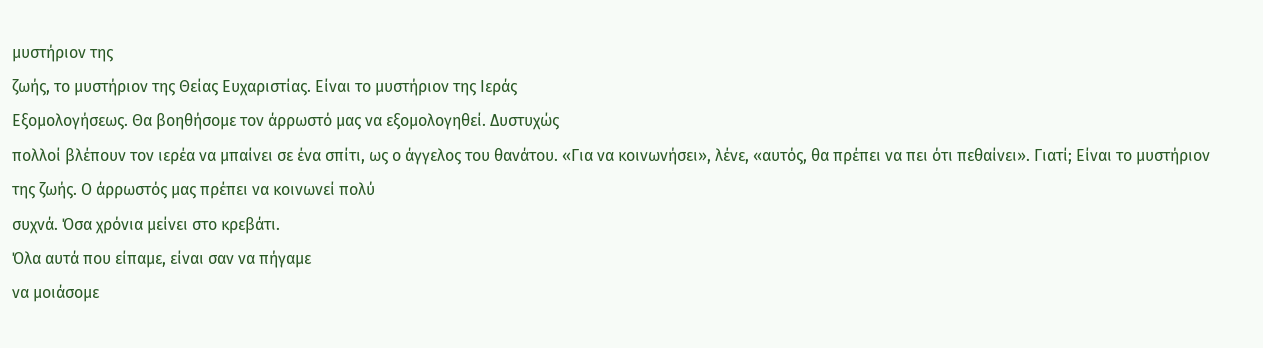μυστήριον της
ζωής, το μυστήριον της Θείας Ευχαριστίας. Είναι το μυστήριον της Ιεράς
Εξομολογήσεως. Θα βοηθήσομε τον άρρωστό μας να εξομολογηθεί. Δυστυχώς
πολλοί βλέπουν τον ιερέα να μπαίνει σε ένα σπίτι, ως ο άγγελος του θανάτου. «Για να κοινωνήσει», λένε, «αυτός, θα πρέπει να πει ότι πεθαίνει». Γιατί; Είναι το μυστήριον της ζωής. Ο άρρωστός μας πρέπει να κοινωνεί πολύ
συχνά. Όσα χρόνια μείνει στο κρεβάτι.
Όλα αυτά που είπαμε, είναι σαν να πήγαμε
να μοιάσομε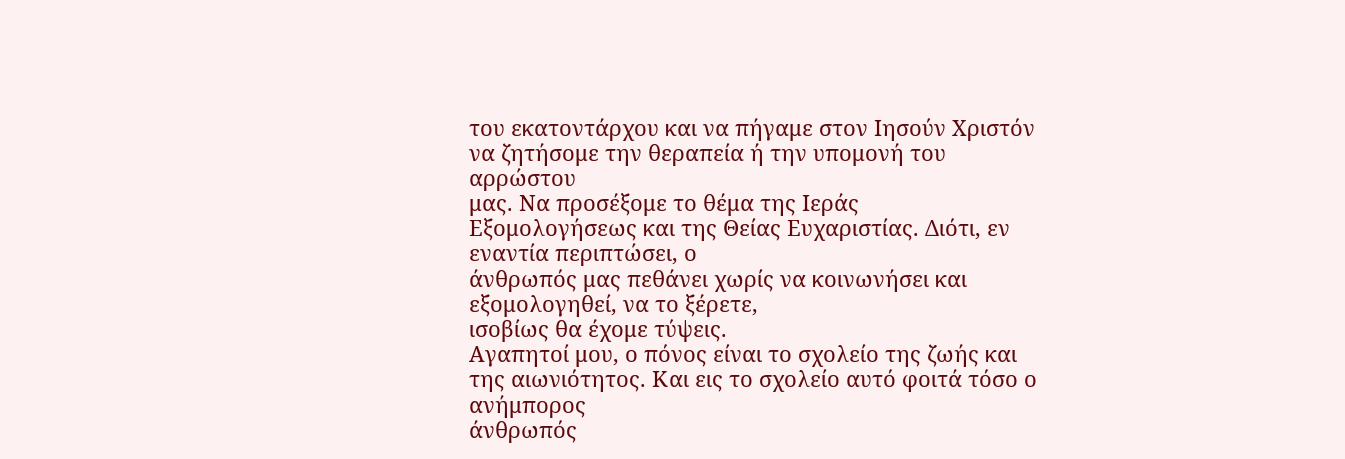του εκατοντάρχου και να πήγαμε στον Ιησούν Χριστόν να ζητήσομε την θεραπεία ή την υπομονή του αρρώστου
μας. Να προσέξομε το θέμα της Ιεράς
Εξομολογήσεως και της Θείας Ευχαριστίας. Διότι, εν εναντία περιπτώσει, ο
άνθρωπός μας πεθάνει χωρίς να κοινωνήσει και εξομολογηθεί, να το ξέρετε,
ισοβίως θα έχομε τύψεις.
Αγαπητοί μου, ο πόνος είναι το σχολείο της ζωής και της αιωνιότητος. Και εις το σχολείο αυτό φοιτά τόσο ο ανήμπορος
άνθρωπός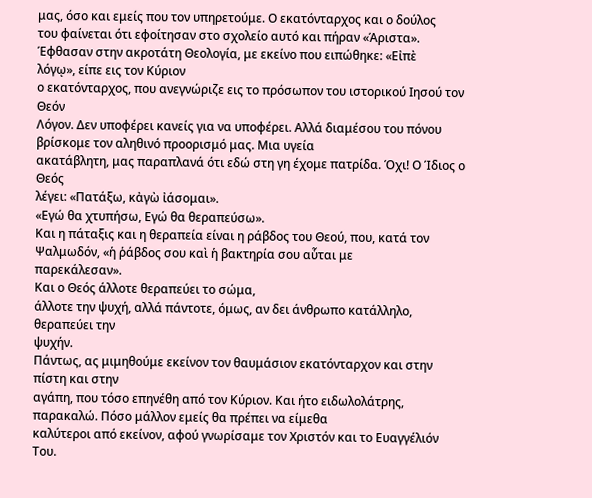μας, όσο και εμείς που τον υπηρετούμε. Ο εκατόνταρχος και ο δούλος
του φαίνεται ότι εφοίτησαν στο σχολείο αυτό και πήραν «Άριστα». Έφθασαν στην ακροτάτη Θεολογία, με εκείνο που ειπώθηκε: «Εἰπὲ
λόγῳ», είπε εις τον Κύριον
ο εκατόνταρχος, που ανεγνώριζε εις το πρόσωπον του ιστορικού Ιησού τον Θεόν
Λόγον. Δεν υποφέρει κανείς για να υποφέρει. Αλλά διαμέσου του πόνου βρίσκομε τον αληθινό προορισμό μας. Μια υγεία
ακατάβλητη, μας παραπλανά ότι εδώ στη γη έχομε πατρίδα. Όχι! Ο Ίδιος ο Θεός
λέγει: «Πατάξω, κἀγὼ ἰάσομαι».
«Εγώ θα χτυπήσω, Εγώ θα θεραπεύσω».
Και η πάταξις και η θεραπεία είναι η ράβδος του Θεού, που, κατά τον Ψαλμωδόν, «ἡ ῥάβδος σου καὶ ἡ βακτηρία σου αὗται με
παρεκάλεσαν».
Και ο Θεός άλλοτε θεραπεύει το σώμα,
άλλοτε την ψυχή, αλλά πάντοτε, όμως, αν δει άνθρωπο κατάλληλο, θεραπεύει την
ψυχήν.
Πάντως, ας μιμηθούμε εκείνον τον θαυμάσιον εκατόνταρχον και στην πίστη και στην
αγάπη, που τόσο επηνέθη από τον Κύριον. Και ήτο ειδωλολάτρης, παρακαλώ. Πόσο μάλλον εμείς θα πρέπει να είμεθα
καλύτεροι από εκείνον, αφού γνωρίσαμε τον Χριστόν και το Ευαγγέλιόν Του.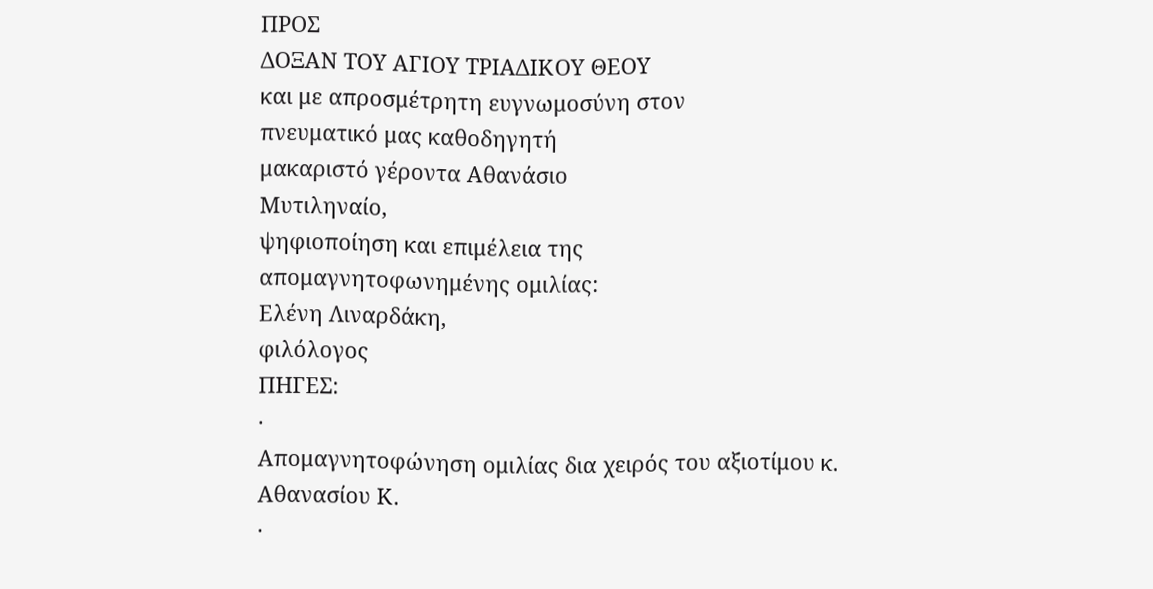ΠΡΟΣ
ΔΟΞΑΝ ΤΟΥ ΑΓΙΟΥ ΤΡΙΑΔΙΚΟΥ ΘΕΟΥ
και με απροσμέτρητη ευγνωμοσύνη στον
πνευματικό μας καθοδηγητή
μακαριστό γέροντα Αθανάσιο
Μυτιληναίο,
ψηφιοποίηση και επιμέλεια της
απομαγνητοφωνημένης ομιλίας:
Ελένη Λιναρδάκη,
φιλόλογος
ΠΗΓΕΣ:
·
Απομαγνητοφώνηση ομιλίας δια χειρός του αξιοτίμου κ. Αθανασίου Κ.
·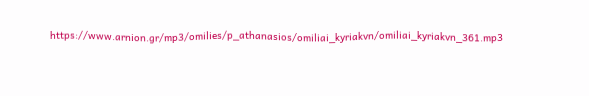https://www.arnion.gr/mp3/omilies/p_athanasios/omiliai_kyriakvn/omiliai_kyriakvn_361.mp3